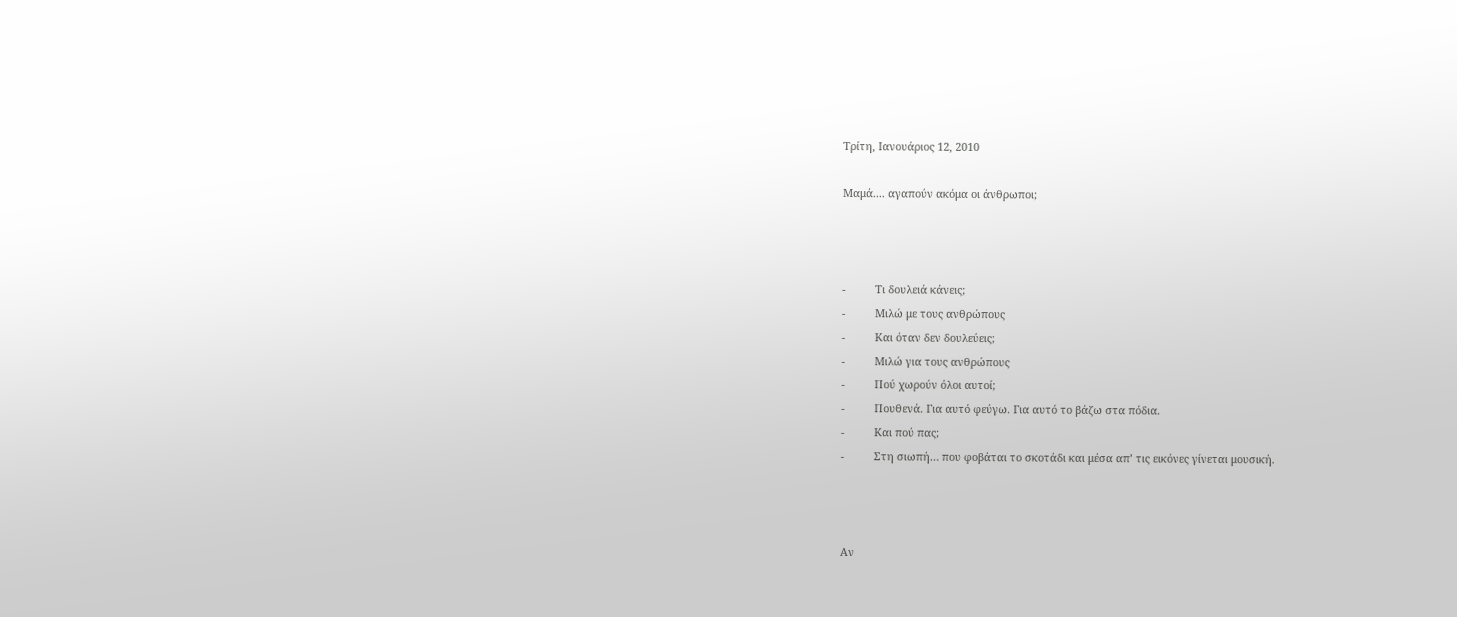Τρίτη, Ιανουάριος 12, 2010

Μαμά.... αγαπούν ακόμα οι άνθρωποι;



-          Τι δουλειά κάνεις;
-          Μιλώ με τους ανθρώπους
-          Και όταν δεν δουλεύεις;
-          Μιλώ για τους ανθρώπους
-          Πού χωρούν όλοι αυτοί;
-          Πουθενά. Για αυτό φεύγω. Για αυτό το βάζω στα πόδια.
-          Και πού πας;
-          Στη σιωπή… που φοβάται το σκοτάδι και μέσα απ’ τις εικόνες γίνεται μουσική.



Αν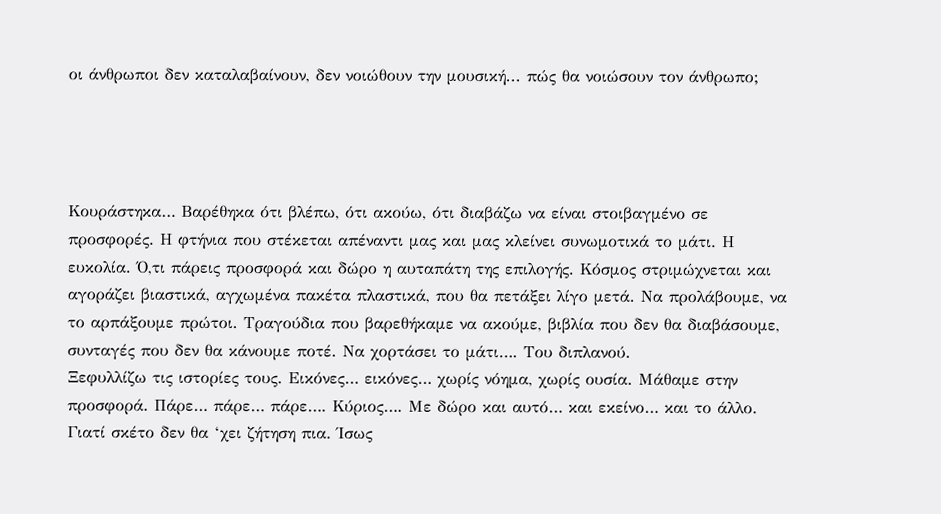οι άνθρωποι δεν καταλαβαίνουν, δεν νοιώθουν την μουσική... πώς θα νοιώσουν τον άνθρωπο;




Κουράστηκα… Βαρέθηκα ότι βλέπω, ότι ακούω, ότι διαβάζω να είναι στοιβαγμένο σε προσφορές. Η φτήνια που στέκεται απέναντι μας και μας κλείνει συνωμοτικά το μάτι. Η ευκολία. Ό,τι πάρεις προσφορά και δώρο η αυταπάτη της επιλογής. Κόσμος στριμώχνεται και αγοράζει βιαστικά, αγχωμένα πακέτα πλαστικά, που θα πετάξει λίγο μετά. Να προλάβουμε, να το αρπάξουμε πρώτοι. Τραγούδια που βαρεθήκαμε να ακούμε, βιβλία που δεν θα διαβάσουμε, συνταγές που δεν θα κάνουμε ποτέ. Να χορτάσει το μάτι…. Του διπλανού.
Ξεφυλλίζω τις ιστορίες τους. Εικόνες… εικόνες… χωρίς νόημα, χωρίς ουσία. Μάθαμε στην προσφορά. Πάρε… πάρε… πάρε…. Κύριος…. Με δώρο και αυτό… και εκείνο… και το άλλο. Γιατί σκέτο δεν θα ‘χει ζήτηση πια. Ίσως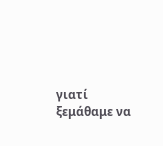γιατί ξεμάθαμε να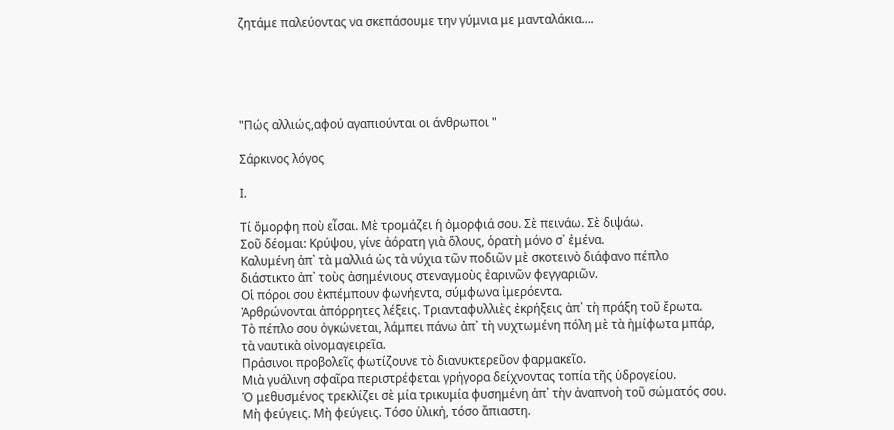ζητάμε παλεύοντας να σκεπάσουμε την γύμνια με μανταλάκια….





"Πώς αλλιώς,αφού αγαπιούνται οι άνθρωποι "

Σάρκινος λόγος

Ι.

Τί ὄμορφη ποὺ εἶσαι. Μὲ τρομάζει ἡ ὀμορφιά σου. Σὲ πεινάω. Σὲ διψάω.
Σοῦ δέομαι: Κρύψου, γίνε ἀόρατη γιὰ ὅλους, ὁρατὴ μόνο σ᾿ ἐμένα.
Καλυμένη ἀπ᾿ τὰ μαλλιά ὡς τὰ νύχια τῶν ποδιῶν μὲ σκοτεινὸ διάφανο πέπλο
διάστικτο ἀπ᾿ τοὺς ἀσημένιους στεναγμοὺς ἐαρινῶν φεγγαριῶν.
Οἱ πόροι σου ἐκπέμπουν φωνήεντα, σύμφωνα ἰμερόεντα.
Ἀρθρώνονται ἀπόρρητες λέξεις. Τριανταφυλλιὲς ἐκρήξεις ἀπ᾿ τὴ πράξη τοῦ ἔρωτα.
Τὸ πέπλο σου ὀγκώνεται, λάμπει πάνω ἀπ᾿ τὴ νυχτωμένη πόλη μὲ τὰ ἠμίφωτα μπάρ,
τὰ ναυτικὰ οἰνομαγειρεῖα.
Πράσινοι προβολεῖς φωτίζουνε τὸ διανυκτερεῦον φαρμακεῖο.
Μιὰ γυάλινη σφαῖρα περιστρέφεται γρήγορα δείχνοντας τοπία τῆς ὑδρογείου.
Ὁ μεθυσμένος τρεκλίζει σὲ μία τρικυμία φυσημένη ἀπ᾿ τὴν ἀναπνοὴ τοῦ σώματός σου.
Μὴ φεύγεις. Μὴ φεύγεις. Τόσο ὑλική, τόσο ἄπιαστη.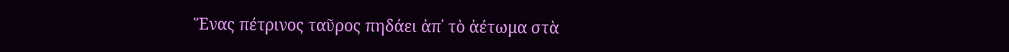Ἕνας πέτρινος ταῦρος πηδάει ἀπ᾿ τὸ ἀέτωμα στὰ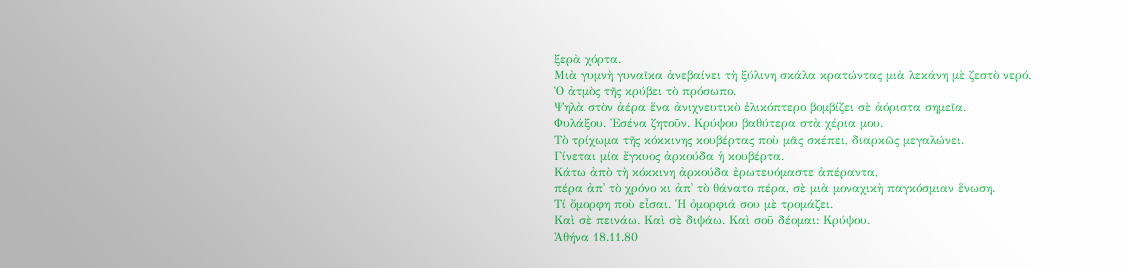ξερὰ χόρτα.
Μιὰ γυμνὴ γυναῖκα ἀνεβαίνει τὴ ξύλινη σκάλα κρατώντας μιὰ λεκάνη μὲ ζεστὸ νερό.
Ὁ ἀτμὸς τῆς κρύβει τὸ πρόσωπο.
Ψηλὰ στὸν ἀέρα ἕνα ἀνιχνευτικὸ ἑλικόπτερο βομβίζει σὲ ἀόριστα σημεῖα.
Φυλάξου. Ἐσένα ζητοῦν. Κρύψου βαθύτερα στὰ χέρια μου.
Τὸ τρίχωμα τῆς κόκκινης κουβέρτας ποὺ μᾶς σκέπει, διαρκῶς μεγαλώνει.
Γίνεται μία ἔγκυος ἀρκούδα ἡ κουβέρτα.
Κάτω ἀπὸ τὴ κόκκινη ἀρκούδα ἐρωτευόμαστε ἀπέραντα,
πέρα ἀπ᾿ τὸ χρόνο κι ἀπ᾿ τὸ θάνατο πέρα, σὲ μιὰ μοναχικὴ παγκόσμιαν ἕνωση.
Τί ὄμορφη ποὺ εἶσαι. Ἡ ὀμορφιά σου μὲ τρομάζει.
Καὶ σὲ πεινάω. Καὶ σὲ διψάω. Καὶ σοῦ δέομαι: Κρύψου.
Ἀθήνα 18.11.80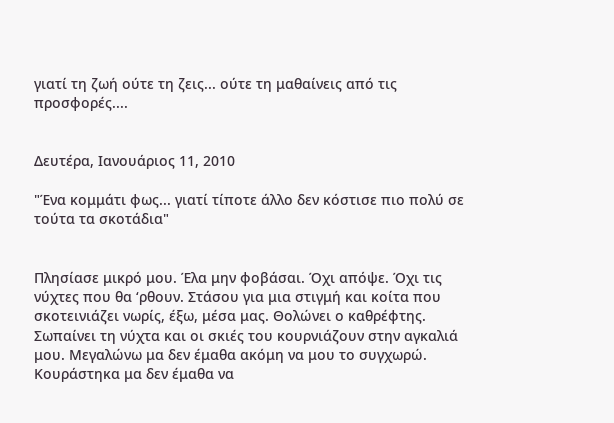γιατί τη ζωή ούτε τη ζεις... ούτε τη μαθαίνεις από τις προσφορές....


Δευτέρα, Ιανουάριος 11, 2010

"Ένα κομμάτι φως... γιατί τίποτε άλλο δεν κόστισε πιο πολύ σε τούτα τα σκοτάδια"


Πλησίασε μικρό μου. Έλα μην φοβάσαι. Όχι απόψε. Όχι τις νύχτες που θα ‘ρθουν. Στάσου για μια στιγμή και κοίτα που σκοτεινιάζει νωρίς, έξω, μέσα μας. Θολώνει ο καθρέφτης. Σωπαίνει τη νύχτα και οι σκιές του κουρνιάζουν στην αγκαλιά μου. Μεγαλώνω μα δεν έμαθα ακόμη να μου το συγχωρώ. Κουράστηκα μα δεν έμαθα να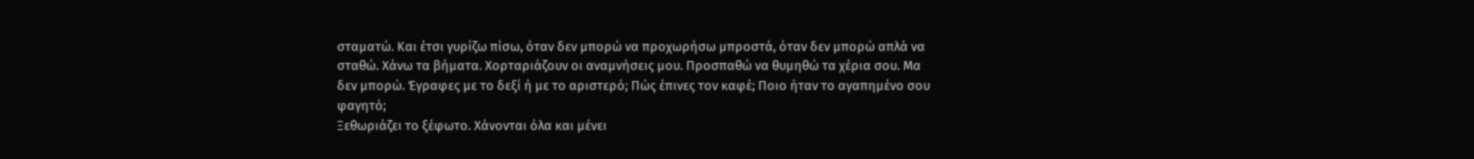σταματώ. Και έτσι γυρίζω πίσω, όταν δεν μπορώ να προχωρήσω μπροστά, όταν δεν μπορώ απλά να σταθώ. Χάνω τα βήματα. Χορταριάζουν οι αναμνήσεις μου. Προσπαθώ να θυμηθώ τα χέρια σου. Μα δεν μπορώ. Έγραφες με το δεξί ή με το αριστερό; Πώς έπινες τον καφέ; Ποιο ήταν το αγαπημένο σου φαγητό;
Ξεθωριάζει το ξέφωτο. Χάνονται όλα και μένει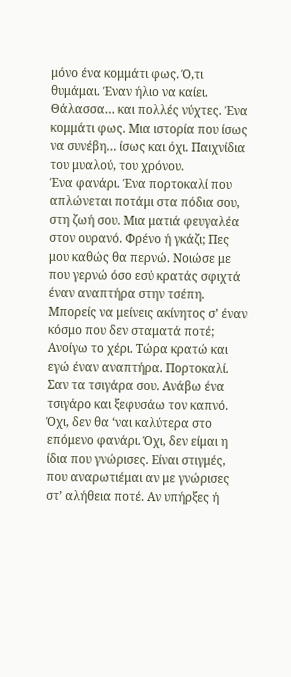μόνο ένα κομμάτι φως. Ό,τι θυμάμαι. Έναν ήλιο να καίει. Θάλασσα… και πολλές νύχτες. Ένα κομμάτι φως. Μια ιστορία που ίσως να συνέβη… ίσως και όχι. Παιχνίδια του μυαλού, του χρόνου.
Ένα φανάρι. Ένα πορτοκαλί που απλώνεται ποτάμι στα πόδια σου, στη ζωή σου. Μια ματιά φευγαλέα στον ουρανό. Φρένο ή γκάζι; Πες μου καθώς θα περνώ. Νοιώσε με που γερνώ όσο εσύ κρατάς σφιχτά έναν αναπτήρα στην τσέπη.
Μπορείς να μείνεις ακίνητος σ’ έναν κόσμο που δεν σταματά ποτέ; Ανοίγω το χέρι. Τώρα κρατώ και εγώ έναν αναπτήρα. Πορτοκαλί. Σαν τα τσιγάρα σου. Ανάβω ένα τσιγάρο και ξεφυσάω τον καπνό. Όχι, δεν θα ‘ναι καλύτερα στο επόμενο φανάρι. Όχι, δεν είμαι η ίδια που γνώρισες. Είναι στιγμές, που αναρωτιέμαι αν με γνώρισες στ’ αλήθεια ποτέ. Αν υπήρξες ή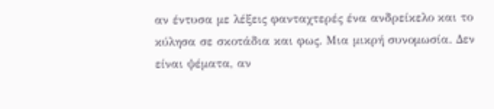αν έντυσα με λέξεις φανταχτερές ένα ανδρείκελο και το κύλησα σε σκοτάδια και φως. Μια μικρή συνομωσία. Δεν είναι ψέματα, αν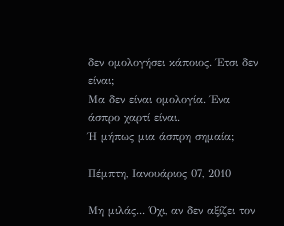δεν ομολογήσει κάποιος. Έτσι δεν είναι;
Μα δεν είναι ομολογία. Ένα άσπρο χαρτί είναι.
Ή μήπως μια άσπρη σημαία;

Πέμπτη, Ιανουάριος 07, 2010

Μη μιλάς... Όχι, αν δεν αξίζει τον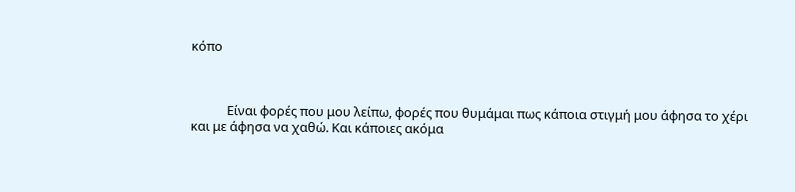κόπο



            Είναι φορές που μου λείπω, φορές που θυμάμαι πως κάποια στιγμή μου άφησα το χέρι και με άφησα να χαθώ. Και κάποιες ακόμα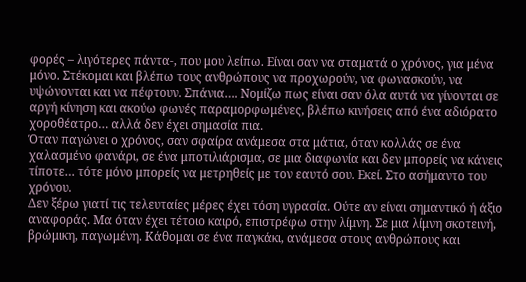φορές – λιγότερες πάντα-, που μου λείπω. Είναι σαν να σταματά ο χρόνος, για μένα μόνο. Στέκομαι και βλέπω τους ανθρώπους να προχωρούν, να φωνασκούν, να υψώνονται και να πέφτουν. Σπάνια…. Νομίζω πως είναι σαν όλα αυτά να γίνονται σε αργή κίνηση και ακούω φωνές παραμορφωμένες, βλέπω κινήσεις από ένα αδιόρατο χοροθέατρο… αλλά δεν έχει σημασία πια.
Όταν παγώνει ο χρόνος, σαν σφαίρα ανάμεσα στα μάτια, όταν κολλάς σε ένα χαλασμένο φανάρι, σε ένα μποτιλιάρισμα, σε μια διαφωνία και δεν μπορείς να κάνεις τίποτε… τότε μόνο μπορείς να μετρηθείς με τον εαυτό σου. Εκεί. Στο ασήμαντο του χρόνου.
Δεν ξέρω γιατί τις τελευταίες μέρες έχει τόση υγρασία. Ούτε αν είναι σημαντικό ή άξιο αναφοράς. Μα όταν έχει τέτοιο καιρό, επιστρέφω στην λίμνη. Σε μια λίμνη σκοτεινή, βρώμικη, παγωμένη. Κάθομαι σε ένα παγκάκι, ανάμεσα στους ανθρώπους και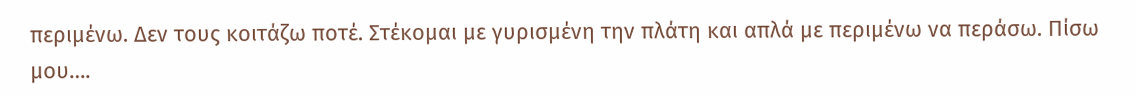περιμένω. Δεν τους κοιτάζω ποτέ. Στέκομαι με γυρισμένη την πλάτη και απλά με περιμένω να περάσω. Πίσω μου….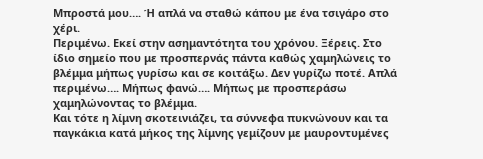Μπροστά μου…. Ή απλά να σταθώ κάπου με ένα τσιγάρο στο χέρι.
Περιμένω. Εκεί στην ασημαντότητα του χρόνου. Ξέρεις. Στο ίδιο σημείο που με προσπερνάς πάντα καθώς χαμηλώνεις το βλέμμα μήπως γυρίσω και σε κοιτάξω. Δεν γυρίζω ποτέ. Απλά περιμένω…. Μήπως φανώ…. Μήπως με προσπεράσω χαμηλώνοντας το βλέμμα.
Και τότε η λίμνη σκοτεινιάζει, τα σύννεφα πυκνώνουν και τα παγκάκια κατά μήκος της λίμνης γεμίζουν με μαυροντυμένες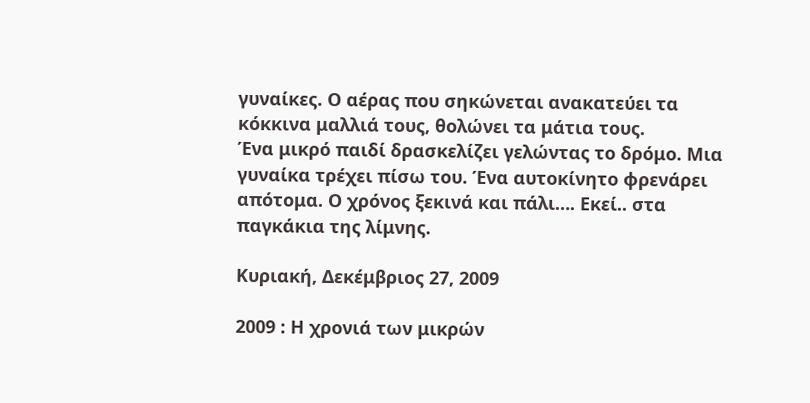γυναίκες. Ο αέρας που σηκώνεται ανακατεύει τα κόκκινα μαλλιά τους, θολώνει τα μάτια τους.
Ένα μικρό παιδί δρασκελίζει γελώντας το δρόμο. Μια γυναίκα τρέχει πίσω του. Ένα αυτοκίνητο φρενάρει απότομα. Ο χρόνος ξεκινά και πάλι…. Εκεί.. στα παγκάκια της λίμνης.

Κυριακή, Δεκέμβριος 27, 2009

2009 : Η χρονιά των μικρών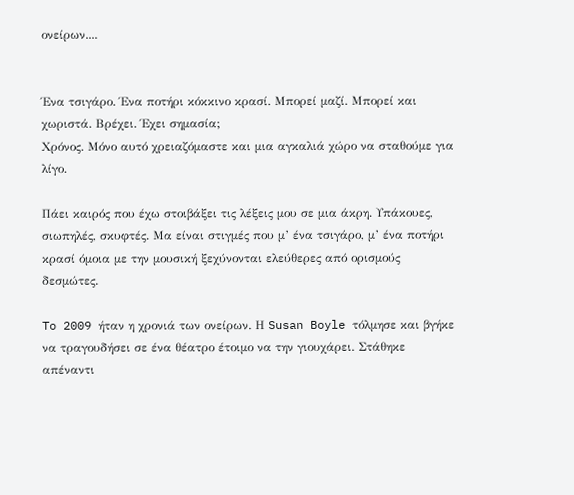ονείρων....


Ένα τσιγάρο. Ένα ποτήρι κόκκινο κρασί. Μπορεί μαζί. Μπορεί και χωριστά. Βρέχει. Έχει σημασία;
Χρόνος. Μόνο αυτό χρειαζόμαστε και μια αγκαλιά χώρο να σταθούμε για λίγο.

Πάει καιρός που έχω στοιβάξει τις λέξεις μου σε μια άκρη. Υπάκουες, σιωπηλές, σκυφτές. Μα είναι στιγμές που μ’ ένα τσιγάρο, μ’ ένα ποτήρι κρασί όμοια με την μουσική ξεχύνονται ελεύθερες από ορισμούς δεσμώτες.

To 2009 ήταν η χρονιά των ονείρων. Η Susan Boyle τόλμησε και βγήκε να τραγουδήσει σε ένα θέατρο έτοιμο να την γιουχάρει. Στάθηκε απέναντι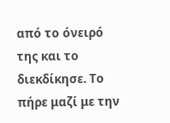από το όνειρό της και το διεκδίκησε. Το πήρε μαζί με την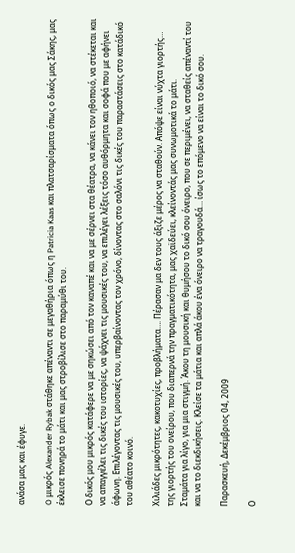ανάσα μας και έφυγε.

O μικρός Alexander Rybak στάθηκε απέναντι σε μεγαθήρια όπως η Patricia Kaas και πλατσαρίσματα όπως ο δικός μας Σάκης, μας έκλεισε πονηρά το μάτι και μας στροβίλισε στο παραμύθι του.

Ο δικός μου μικρός κατάφερε να με σηκώσει από τον καναπέ και να με σέρνει στα θέατρα, να κάνει τον ηθοποιό, να στέκεται και να απαγγέλει τις δικές του ιστορίες, να ψάχνει τις μουσικές του, να επιλέγει λέξεις τόσο αυθόρμητα και σοφά που με αφήνει άφωνη. Επιλέγοντας τις μουσικές του, υπερβαίνοντας τον χρόνο, δίνοντας στο σαλόνι τις δικές του παραστάσεις στο κατάδικό του αθέατο κοινό.

Χιλιάδες μικρότητες, κακοτυχίες, προβλήματα…. Πέρασαν μα δεν τους άξιζε μέρος να σταθούν. Απόψε είναι νύχτα γιορτής… της γιορτής του ονείρου, που διαπερνά την πραγματικότητα, μας χαϊδεύει, κλείνοντάς μας συνωμοτικά το μάτι.
Σταμάτα για λίγο, για μια στιγμή. Άκου τη μουσική και θυμήσου το δικό σου όνειρο, που σε περιμένει, να σταθείς απέναντί του και να το διεκδικήσεις. Κλείσε τα μάτια και απλά άκου ένα όνειρο να τραγουδά… ίσως το επόμενο να είναι το δικό σου.

Παρασκευή, Δεκέμβριος 04, 2009

Ο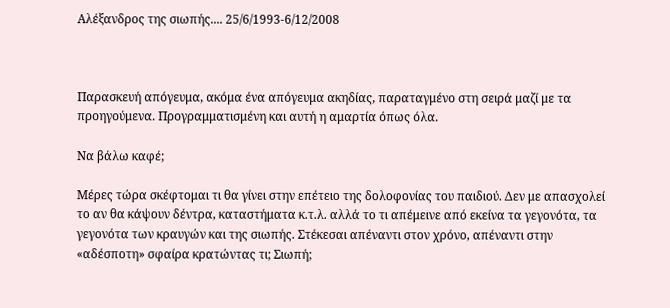Αλέξανδρος της σιωπής.... 25/6/1993-6/12/2008



Παρασκευή απόγευμα, ακόμα ένα απόγευμα ακηδίας, παραταγμένο στη σειρά μαζί με τα προηγούμενα. Προγραμματισμένη και αυτή η αμαρτία όπως όλα.

Να βάλω καφέ;

Μέρες τώρα σκέφτομαι τι θα γίνει στην επέτειο της δολοφονίας του παιδιού. Δεν με απασχολεί το αν θα κάψουν δέντρα, καταστήματα κ.τ.λ. αλλά το τι απέμεινε από εκείνα τα γεγονότα, τα γεγονότα των κραυγών και της σιωπής. Στέκεσαι απέναντι στον χρόνο, απέναντι στην «αδέσποτη» σφαίρα κρατώντας τι; Σιωπή;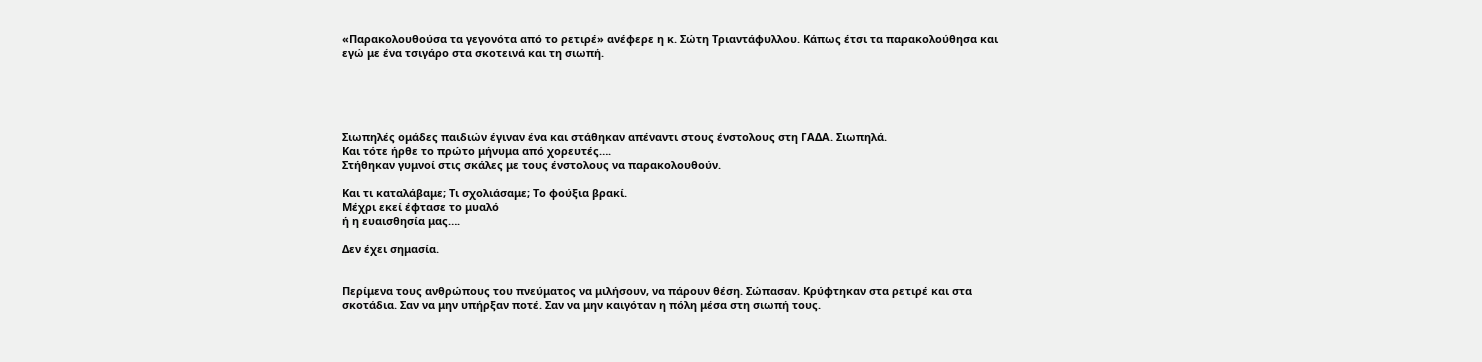«Παρακολουθούσα τα γεγονότα από το ρετιρέ» ανέφερε η κ. Σώτη Τριαντάφυλλου. Κάπως έτσι τα παρακολούθησα και εγώ με ένα τσιγάρο στα σκοτεινά και τη σιωπή.





Σιωπηλές ομάδες παιδιών έγιναν ένα και στάθηκαν απέναντι στους ένστολους στη ΓΑΔΑ. Σιωπηλά.
Και τότε ήρθε το πρώτο μήνυμα από χορευτές….
Στήθηκαν γυμνοί στις σκάλες με τους ένστολους να παρακολουθούν.

Και τι καταλάβαμε; Τι σχολιάσαμε; Το φούξια βρακί.
Μέχρι εκεί έφτασε το μυαλό
ή η ευαισθησία μας….

Δεν έχει σημασία.


Περίμενα τους ανθρώπους του πνεύματος να μιλήσουν, να πάρουν θέση. Σώπασαν. Κρύφτηκαν στα ρετιρέ και στα σκοτάδια. Σαν να μην υπήρξαν ποτέ. Σαν να μην καιγόταν η πόλη μέσα στη σιωπή τους.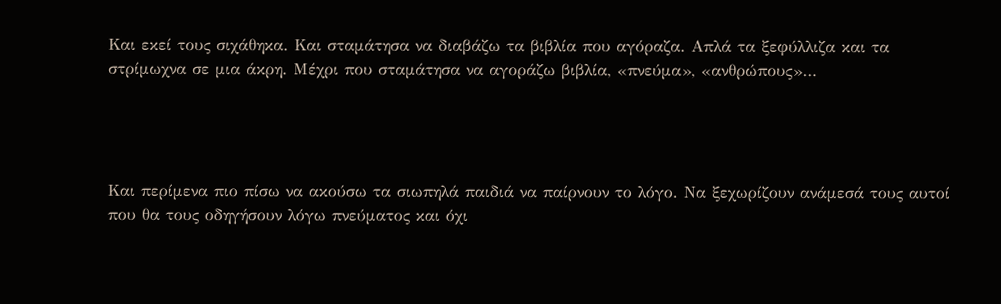Και εκεί τους σιχάθηκα. Και σταμάτησα να διαβάζω τα βιβλία που αγόραζα. Απλά τα ξεφύλλιζα και τα στρίμωχνα σε μια άκρη. Μέχρι που σταμάτησα να αγοράζω βιβλία, «πνεύμα», «ανθρώπους»…




Και περίμενα πιο πίσω να ακούσω τα σιωπηλά παιδιά να παίρνουν το λόγο. Να ξεχωρίζουν ανάμεσά τους αυτοί που θα τους οδηγήσουν λόγω πνεύματος και όχι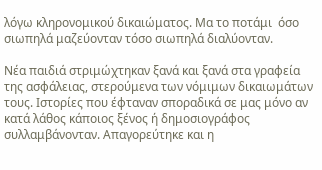λόγω κληρονομικού δικαιώματος. Μα το ποτάμι  όσο σιωπηλά μαζεύονταν τόσο σιωπηλά διαλύονταν.

Νέα παιδιά στριμώχτηκαν ξανά και ξανά στα γραφεία της ασφάλειας, στερούμενα των νόμιμων δικαιωμάτων τους. Ιστορίες που έφταναν σποραδικά σε μας μόνο αν κατά λάθος κάποιος ξένος ή δημοσιογράφος συλλαμβάνονταν. Απαγορεύτηκε και η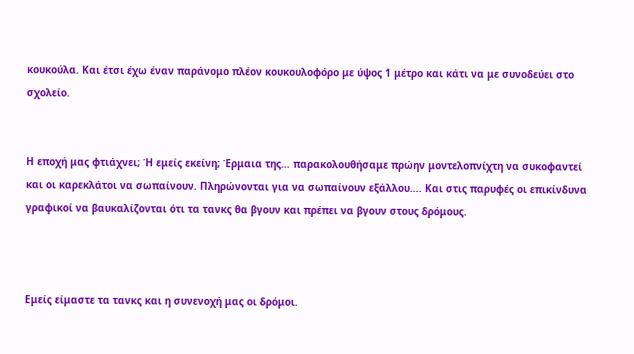κουκούλα. Και έτσι έχω έναν παράνομο πλέον κουκουλοφόρο με ύψος 1 μέτρο και κάτι να με συνοδεύει στο σχολείο.


Η εποχή μας φτιάχνει; Ή εμείς εκείνη; Έρμαια της… παρακολουθήσαμε πρώην μοντελοπνίχτη να συκοφαντεί και οι καρεκλάτοι να σωπαίνουν. Πληρώνονται για να σωπαίνουν εξάλλου…. Και στις παρυφές οι επικίνδυνα γραφικοί να βαυκαλίζονται ότι τα τανκς θα βγουν και πρέπει να βγουν στους δρόμους.



Εμείς είμαστε τα τανκς και η συνενοχή μας οι δρόμοι.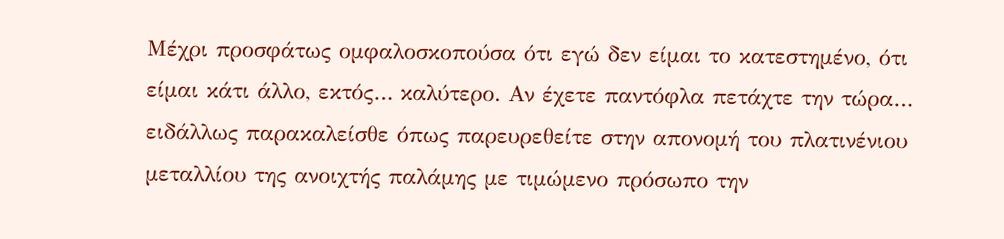Μέχρι προσφάτως ομφαλοσκοπούσα ότι εγώ δεν είμαι το κατεστημένο, ότι είμαι κάτι άλλο, εκτός… καλύτερο. Αν έχετε παντόφλα πετάχτε την τώρα… ειδάλλως παρακαλείσθε όπως παρευρεθείτε στην απονομή του πλατινένιου μεταλλίου της ανοιχτής παλάμης με τιμώμενο πρόσωπο την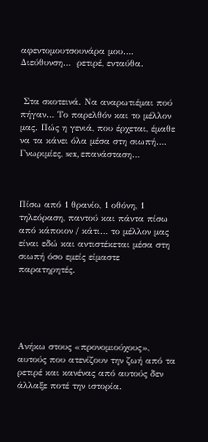αφεντομουτσουνάρα μου…. Διεύθυνση…  ρετιρέ, ενταύθα.


 Στα σκοτεινά. Να αναρωτιέμαι πού πήγαν… Το παρελθόν και το μέλλον μας. Πώς η γενιά, που έρχεται, έμαθε να τα κάνει όλα μέσα στη σιωπή…. Γνωριμίες, sex, επανάσταση…



Πίσω από 1 θρανίο, 1 οθόνη, 1 τηλεόραση, παντού και πάντα πίσω από κάποιον / κάτι… το μέλλον μας είναι εδώ και αντιστέκεται μέσα στη σιωπή όσο εμείς είμαστε παρατηρητές.





Ανήκω στους «προνομιούχους», αυτούς που ατενίζουν την ζωή από τα ρετιρέ και κανένας από αυτούς δεν άλλαξε ποτέ την ιστορία.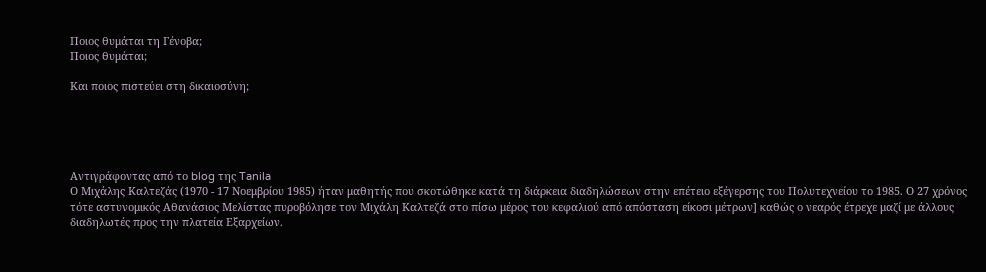Ποιος θυμάται τη Γένοβα;
Ποιος θυμάται;

Και ποιος πιστεύει στη δικαιοσύνη;





Αντιγράφοντας από το blog της Tanila
Ο Μιχάλης Καλτεζάς (1970 - 17 Νοεμβρίου 1985) ήταν μαθητής που σκοτώθηκε κατά τη διάρκεια διαδηλώσεων στην επέτειο εξέγερσης του Πολυτεχνείου το 1985. Ο 27 χρόνος τότε αστυνομικός Αθανάσιος Μελίστας πυροβόλησε τον Μιχάλη Καλτεζά στο πίσω μέρος του κεφαλιού από απόσταση είκοσι μέτρων] καθώς ο νεαρός έτρεχε μαζί με άλλους διαδηλωτές προς την πλατεία Εξαρχείων.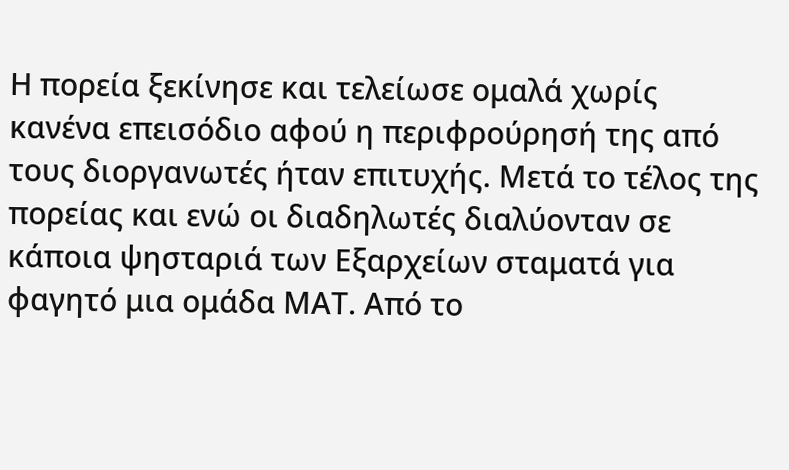Η πορεία ξεκίνησε και τελείωσε ομαλά χωρίς κανένα επεισόδιο αφού η περιφρούρησή της από τους διοργανωτές ήταν επιτυχής. Μετά το τέλος της πορείας και ενώ οι διαδηλωτές διαλύονταν σε κάποια ψησταριά των Εξαρχείων σταματά για φαγητό μια ομάδα ΜΑΤ. Από το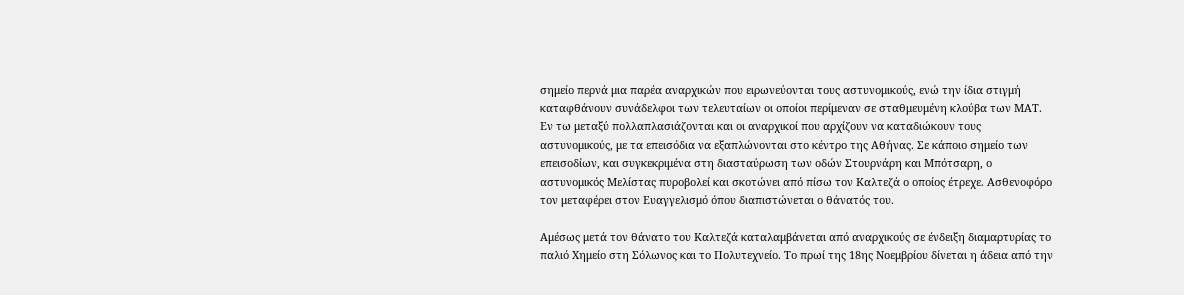σημείο περνά μια παρέα αναρχικών που ειρωνεύονται τους αστυνομικούς, ενώ την ίδια στιγμή καταφθάνουν συνάδελφοι των τελευταίων οι οποίοι περίμεναν σε σταθμευμένη κλούβα των ΜΑΤ. Εν τω μεταξύ πολλαπλασιάζονται και οι αναρχικοί που αρχίζουν να καταδιώκουν τους αστυνομικούς, με τα επεισόδια να εξαπλώνονται στο κέντρο της Αθήνας. Σε κάποιο σημείο των επεισοδίων, και συγκεκριμένα στη διασταύρωση των οδών Στουρνάρη και Μπότσαρη, ο αστυνομικός Μελίστας πυροβολεί και σκοτώνει από πίσω τον Καλτεζά ο οποίος έτρεχε. Ασθενοφόρο τον μεταφέρει στον Ευαγγελισμό όπου διαπιστώνεται ο θάνατός του.

Αμέσως μετά τον θάνατο του Καλτεζά καταλαμβάνεται από αναρχικούς σε ένδειξη διαμαρτυρίας το παλιό Χημείο στη Σόλωνος και το Πολυτεχνείο. Το πρωί της 18ης Νοεμβρίου δίνεται η άδεια από την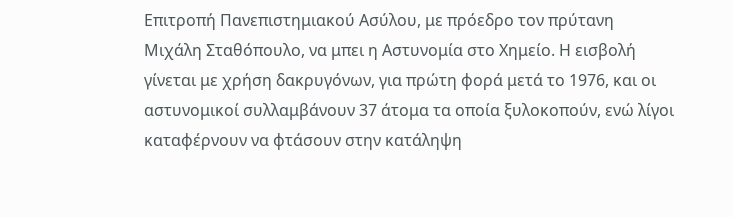Επιτροπή Πανεπιστημιακού Ασύλου, με πρόεδρο τον πρύτανη Μιχάλη Σταθόπουλο, να μπει η Αστυνομία στο Χημείο. Η εισβολή γίνεται με χρήση δακρυγόνων, για πρώτη φορά μετά το 1976, και οι αστυνομικοί συλλαμβάνουν 37 άτομα τα οποία ξυλοκοπούν, ενώ λίγοι καταφέρνουν να φτάσουν στην κατάληψη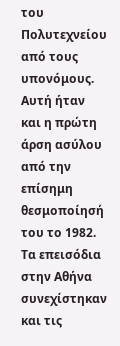του Πολυτεχνείου από τους υπονόμους. Αυτή ήταν και η πρώτη άρση ασύλου από την επίσημη θεσμοποίησή του το 1982. Τα επεισόδια στην Αθήνα συνεχίστηκαν και τις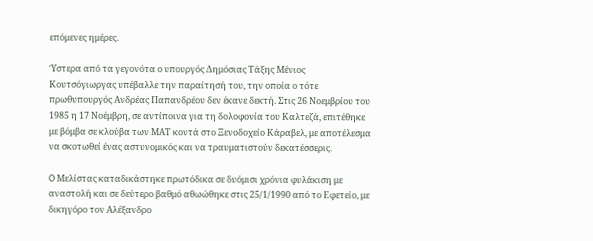επόμενες ημέρες.

Ύστερα από τα γεγονότα ο υπουργός Δημόσιας Τάξης Μένιος Κουτσόγιωργας υπέβαλλε την παραίτησή του, την οποία ο τότε πρωθυπουργός Ανδρέας Παπανδρέου δεν έκανε δεκτή. Στις 26 Νοεμβρίου του 1985 η 17 Νοέμβρη, σε αντίποινα για τη δολοφονία του Καλτεζά, επιτέθηκε με βόμβα σε κλούβα των ΜΑΤ κοντά στο Ξενοδοχείο Κάραβελ, με αποτέλεσμα να σκοτωθεί ένας αστυνομικός και να τραυματιστούν δεκατέσσερις.

O Μελίστας καταδικάστηκε πρωτόδικα σε δυόμισι χρόνια φυλάκιση με αναστολή και σε δεύτερο βαθμό αθωώθηκε στις 25/1/1990 από το Εφετείο, με δικηγόρο τον Αλέξανδρο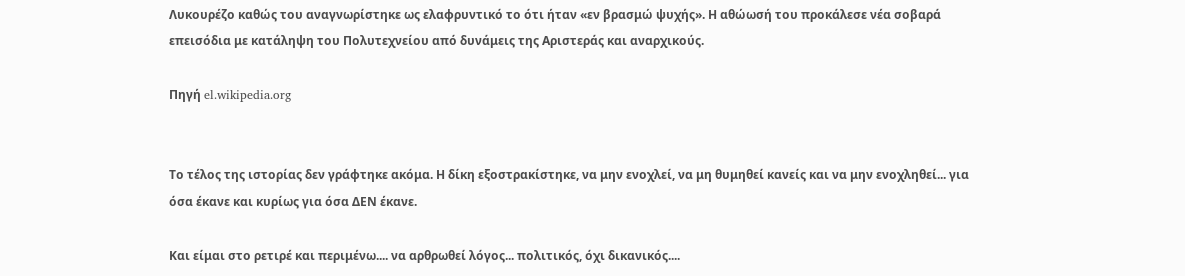Λυκουρέζο καθώς του αναγνωρίστηκε ως ελαφρυντικό το ότι ήταν «εν βρασμώ ψυχής». Η αθώωσή του προκάλεσε νέα σοβαρά επεισόδια με κατάληψη του Πολυτεχνείου από δυνάμεις της Αριστεράς και αναρχικούς.

Πηγή el.wikipedia.org


Το τέλος της ιστορίας δεν γράφτηκε ακόμα. Η δίκη εξοστρακίστηκε, να μην ενοχλεί, να μη θυμηθεί κανείς και να μην ενοχληθεί... για όσα έκανε και κυρίως για όσα ΔΕΝ έκανε.

Και είμαι στο ρετιρέ και περιμένω.... να αρθρωθεί λόγος... πολιτικός, όχι δικανικός....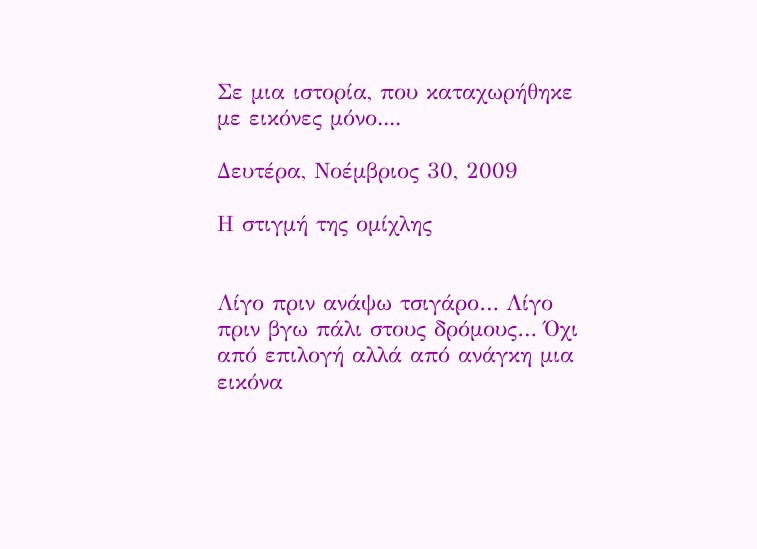Σε μια ιστορία, που καταχωρήθηκε με εικόνες μόνο....

Δευτέρα, Νοέμβριος 30, 2009

Η στιγμή της ομίχλης


Λίγο πριν ανάψω τσιγάρο… Λίγο πριν βγω πάλι στους δρόμους… Όχι από επιλογή αλλά από ανάγκη μια εικόνα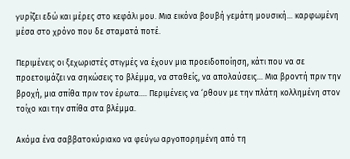γυρίζει εδώ και μέρες στο κεφάλι μου. Μια εικόνα βουβή γεμάτη μουσική… καρφωμένη μέσα στο χρόνο που δε σταματά ποτέ.

Περιμένεις οι ξεχωριστές στιγμές να έχουν μια προειδοποίηση, κάτι που να σε προετοιμάζει να σηκώσεις το βλέμμα, να σταθείς, να απολαύσεις… Μια βροντή πριν την βροχή, μια σπίθα πριν τον έρωτα…. Περιμένεις να ‘ρθουν με την πλάτη κολλημένη στον τοίχο και την σπίθα στα βλέμμα.

Ακόμα ένα σαββατοκύριακο να φεύγω αργοπορημένη από τη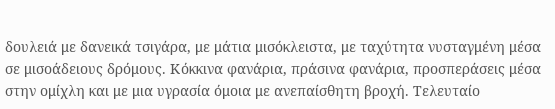δουλειά με δανεικά τσιγάρα, με μάτια μισόκλειστα, με ταχύτητα νυσταγμένη μέσα σε μισοάδειους δρόμους. Κόκκινα φανάρια, πράσινα φανάρια, προσπεράσεις μέσα στην ομίχλη και με μια υγρασία όμοια με ανεπαίσθητη βροχή. Τελευταίο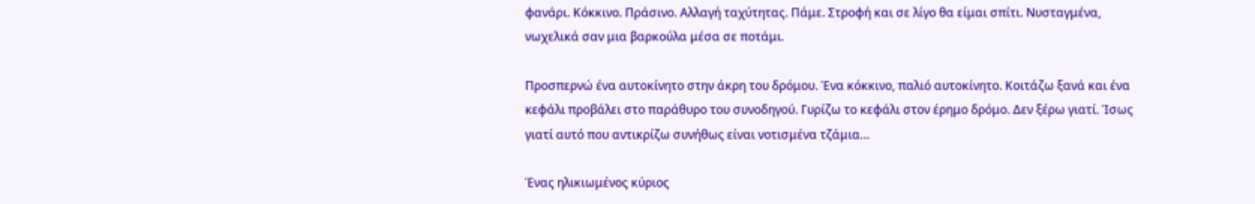φανάρι. Κόκκινο. Πράσινο. Αλλαγή ταχύτητας. Πάμε. Στροφή και σε λίγο θα είμαι σπίτι. Νυσταγμένα, νωχελικά σαν μια βαρκούλα μέσα σε ποτάμι.

Προσπερνώ ένα αυτοκίνητο στην άκρη του δρόμου. Ένα κόκκινο, παλιό αυτοκίνητο. Κοιτάζω ξανά και ένα κεφάλι προβάλει στο παράθυρο του συνοδηγού. Γυρίζω το κεφάλι στον έρημο δρόμο. Δεν ξέρω γιατί. Ίσως γιατί αυτό που αντικρίζω συνήθως είναι νοτισμένα τζάμια…

Ένας ηλικιωμένος κύριος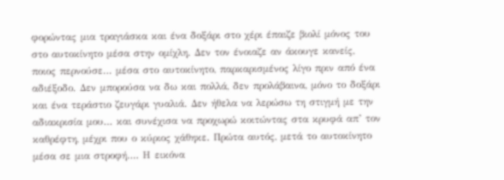φορώντας μια τραγιάσκα και ένα δοξάρι στο χέρι έπαιζε βιολί μόνος του στο αυτοκίνητο μέσα στην ομίχλη. Δεν τον ένοιαζε αν άκουγε κανείς, ποιος περνούσε… μέσα στο αυτοκίνητο, παρκαρισμένος λίγο πριν από ένα αδιέξοδο. Δεν μπορούσα να δω και πολλά, δεν προλάβαινα, μόνο το δοξάρι και ένα τεράστιο ζευγάρι γυαλιά. Δεν ήθελα να λερώσω τη στιγμή με την αδιακρισία μου… και συνέχισα να προχωρώ κοιτώντας στα κρυφά απ’ τον καθρέφτη, μέχρι που ο κύριος χάθηκε. Πρώτα αυτός, μετά το αυτοκίνητο μέσα σε μια στροφή…. Η εικόνα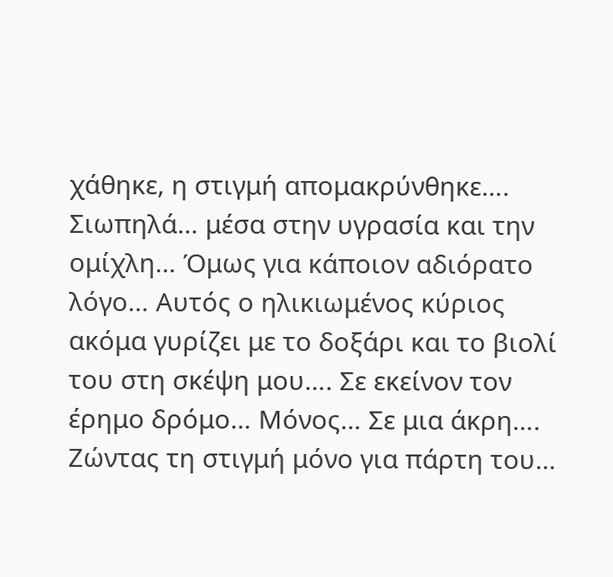χάθηκε, η στιγμή απομακρύνθηκε…. Σιωπηλά… μέσα στην υγρασία και την ομίχλη… Όμως για κάποιον αδιόρατο λόγο… Αυτός ο ηλικιωμένος κύριος ακόμα γυρίζει με το δοξάρι και το βιολί του στη σκέψη μου…. Σε εκείνον τον έρημο δρόμο… Μόνος… Σε μια άκρη…. Ζώντας τη στιγμή μόνο για πάρτη του…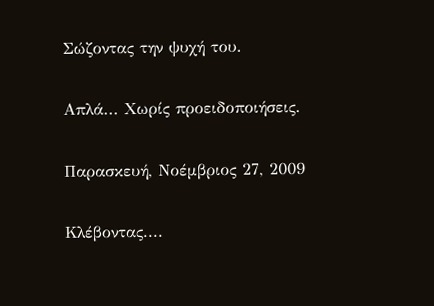Σώζοντας την ψυχή του.

Απλά... Χωρίς προειδοποιήσεις.

Παρασκευή, Νοέμβριος 27, 2009

Κλέβοντας....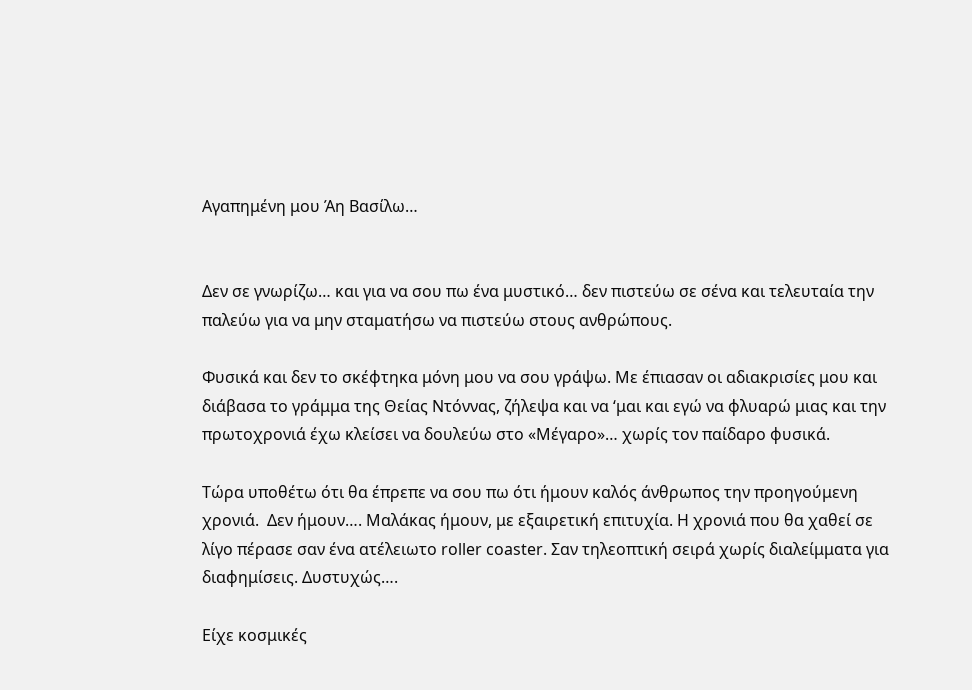Αγαπημένη μου Άη Βασίλω…


Δεν σε γνωρίζω… και για να σου πω ένα μυστικό… δεν πιστεύω σε σένα και τελευταία την παλεύω για να μην σταματήσω να πιστεύω στους ανθρώπους.

Φυσικά και δεν το σκέφτηκα μόνη μου να σου γράψω. Με έπιασαν οι αδιακρισίες μου και διάβασα το γράμμα της Θείας Ντόννας, ζήλεψα και να ‘μαι και εγώ να φλυαρώ μιας και την πρωτοχρονιά έχω κλείσει να δουλεύω στο «Μέγαρο»… χωρίς τον παίδαρο φυσικά.

Τώρα υποθέτω ότι θα έπρεπε να σου πω ότι ήμουν καλός άνθρωπος την προηγούμενη χρονιά.  Δεν ήμουν…. Μαλάκας ήμουν, με εξαιρετική επιτυχία. Η χρονιά που θα χαθεί σε λίγο πέρασε σαν ένα ατέλειωτο roller coaster. Σαν τηλεοπτική σειρά χωρίς διαλείμματα για διαφημίσεις. Δυστυχώς….

Είχε κοσμικές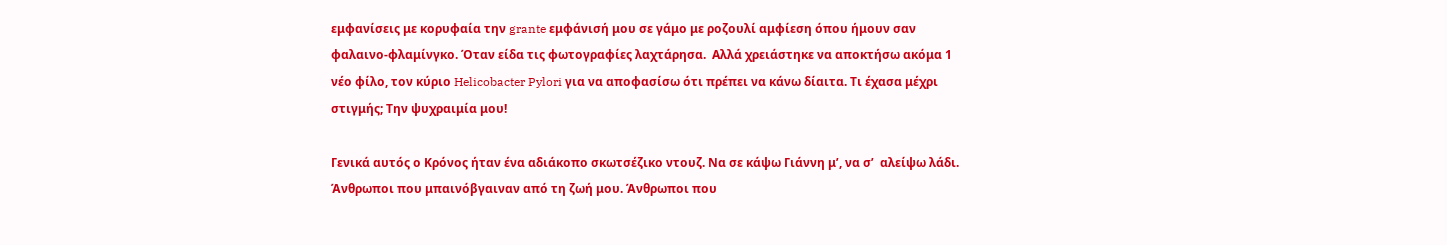εμφανίσεις με κορυφαία την grante εμφάνισή μου σε γάμο με ροζουλί αμφίεση όπου ήμουν σαν φαλαινο-φλαμίνγκο. Όταν είδα τις φωτογραφίες λαχτάρησα.  Αλλά χρειάστηκε να αποκτήσω ακόμα 1 νέο φίλο, τον κύριο Helicobacter Pylori για να αποφασίσω ότι πρέπει να κάνω δίαιτα. Τι έχασα μέχρι στιγμής; Την ψυχραιμία μου!

Γενικά αυτός ο Κρόνος ήταν ένα αδιάκοπο σκωτσέζικο ντουζ. Να σε κάψω Γιάννη μ’, να σ’  αλείψω λάδι. Άνθρωποι που μπαινόβγαιναν από τη ζωή μου. Άνθρωποι που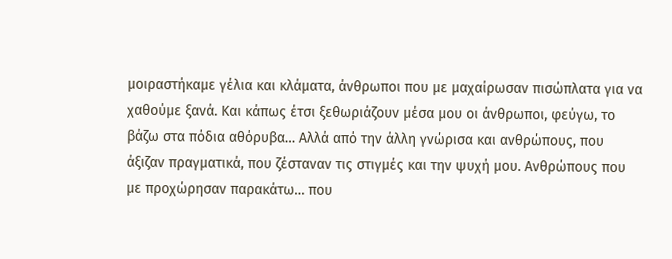μοιραστήκαμε γέλια και κλάματα, άνθρωποι που με μαχαίρωσαν πισώπλατα για να χαθούμε ξανά. Και κάπως έτσι ξεθωριάζουν μέσα μου οι άνθρωποι, φεύγω, το βάζω στα πόδια αθόρυβα… Αλλά από την άλλη γνώρισα και ανθρώπους, που άξιζαν πραγματικά, που ζέσταναν τις στιγμές και την ψυχή μου. Ανθρώπους που με προχώρησαν παρακάτω… που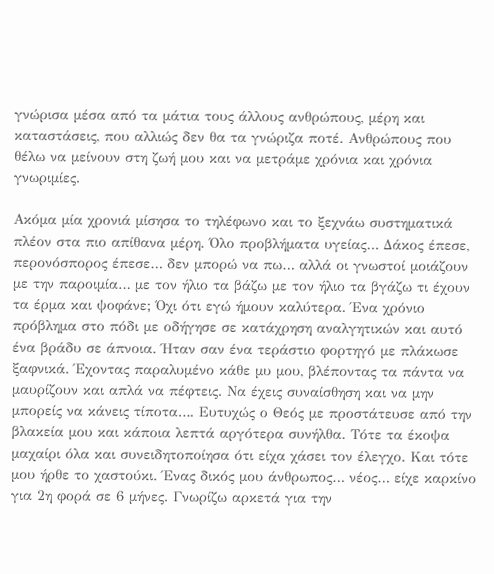γνώρισα μέσα από τα μάτια τους άλλους ανθρώπους, μέρη και καταστάσεις, που αλλιώς δεν θα τα γνώριζα ποτέ. Ανθρώπους που θέλω να μείνουν στη ζωή μου και να μετράμε χρόνια και χρόνια γνωριμίες.

Ακόμα μία χρονιά μίσησα το τηλέφωνο και το ξεχνάω συστηματικά πλέον στα πιο απίθανα μέρη. Όλο προβλήματα υγείας… Δάκος έπεσε, περονόσπορος έπεσε… δεν μπορώ να πω… αλλά οι γνωστοί μοιάζουν με την παροιμία… με τον ήλιο τα βάζω με τον ήλιο τα βγάζω τι έχουν τα έρμα και ψοφάνε; Όχι ότι εγώ ήμουν καλύτερα. Ένα χρόνιο πρόβλημα στο πόδι με οδήγησε σε κατάχρηση αναλγητικών και αυτό ένα βράδυ σε άπνοια. Ήταν σαν ένα τεράστιο φορτηγό με πλάκωσε ξαφνικά. Έχοντας παραλυμένο κάθε μυ μου, βλέποντας τα πάντα να μαυρίζουν και απλά να πέφτεις. Να έχεις συναίσθηση και να μην μπορείς να κάνεις τίποτα…. Ευτυχώς ο Θεός με προστάτευσε από την βλακεία μου και κάποια λεπτά αργότερα συνήλθα. Τότε τα έκοψα μαχαίρι όλα και συνειδητοποίησα ότι είχα χάσει τον έλεγχο. Και τότε μου ήρθε το χαστούκι. Ένας δικός μου άνθρωπος… νέος… είχε καρκίνο για 2η φορά σε 6 μήνες. Γνωρίζω αρκετά για την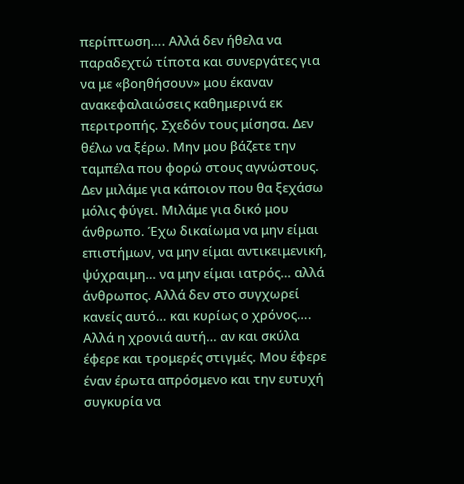περίπτωση…. Αλλά δεν ήθελα να παραδεχτώ τίποτα και συνεργάτες για να με «βοηθήσουν» μου έκαναν ανακεφαλαιώσεις καθημερινά εκ περιτροπής. Σχεδόν τους μίσησα. Δεν θέλω να ξέρω. Μην μου βάζετε την ταμπέλα που φορώ στους αγνώστους. Δεν μιλάμε για κάποιον που θα ξεχάσω μόλις φύγει. Μιλάμε για δικό μου άνθρωπο. Έχω δικαίωμα να μην είμαι επιστήμων, να μην είμαι αντικειμενική, ψύχραιμη… να μην είμαι ιατρός… αλλά άνθρωπος. Αλλά δεν στο συγχωρεί κανείς αυτό… και κυρίως ο χρόνος….
Αλλά η χρονιά αυτή… αν και σκύλα έφερε και τρομερές στιγμές. Μου έφερε έναν έρωτα απρόσμενο και την ευτυχή συγκυρία να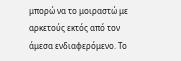μπορώ να το μοιραστώ με αρκετούς εκτός από τον άμεσα ενδιαφερόμενο. Το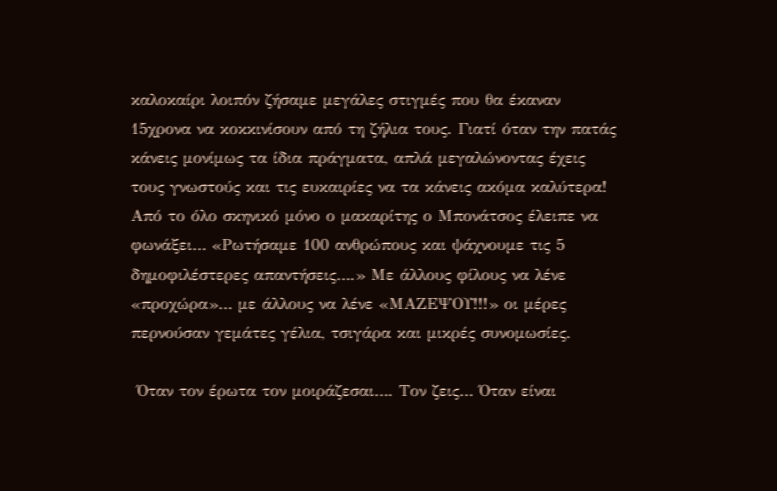καλοκαίρι λοιπόν ζήσαμε μεγάλες στιγμές που θα έκαναν 15χρονα να κοκκινίσουν από τη ζήλια τους. Γιατί όταν την πατάς κάνεις μονίμως τα ίδια πράγματα, απλά μεγαλώνοντας έχεις τους γνωστούς και τις ευκαιρίες να τα κάνεις ακόμα καλύτερα! Από το όλο σκηνικό μόνο ο μακαρίτης ο Μπονάτσος έλειπε να φωνάξει… «Ρωτήσαμε 100 ανθρώπους και ψάχνουμε τις 5 δημοφιλέστερες απαντήσεις….» Με άλλους φίλους να λένε «προχώρα»… με άλλους να λένε «ΜΑΖΕΨΟΥ!!!» οι μέρες περνούσαν γεμάτες γέλια, τσιγάρα και μικρές συνομωσίες.

 Όταν τον έρωτα τον μοιράζεσαι…. Τον ζεις… Όταν είναι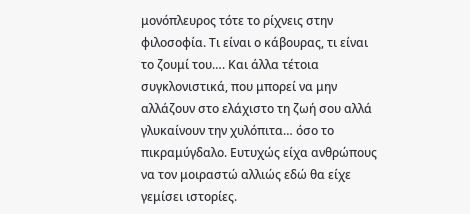μονόπλευρος τότε το ρίχνεις στην φιλοσοφία. Τι είναι ο κάβουρας, τι είναι το ζουμί του…. Και άλλα τέτοια συγκλονιστικά, που μπορεί να μην αλλάζουν στο ελάχιστο τη ζωή σου αλλά γλυκαίνουν την χυλόπιτα… όσο το πικραμύγδαλο. Ευτυχώς είχα ανθρώπους να τον μοιραστώ αλλιώς εδώ θα είχε γεμίσει ιστορίες.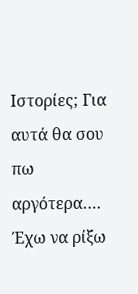Ιστορίες; Για αυτά θα σου πω αργότερα…. Έχω να ρίξω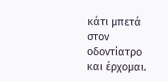κάτι μπετά στον οδοντίατρο και έρχομαι.